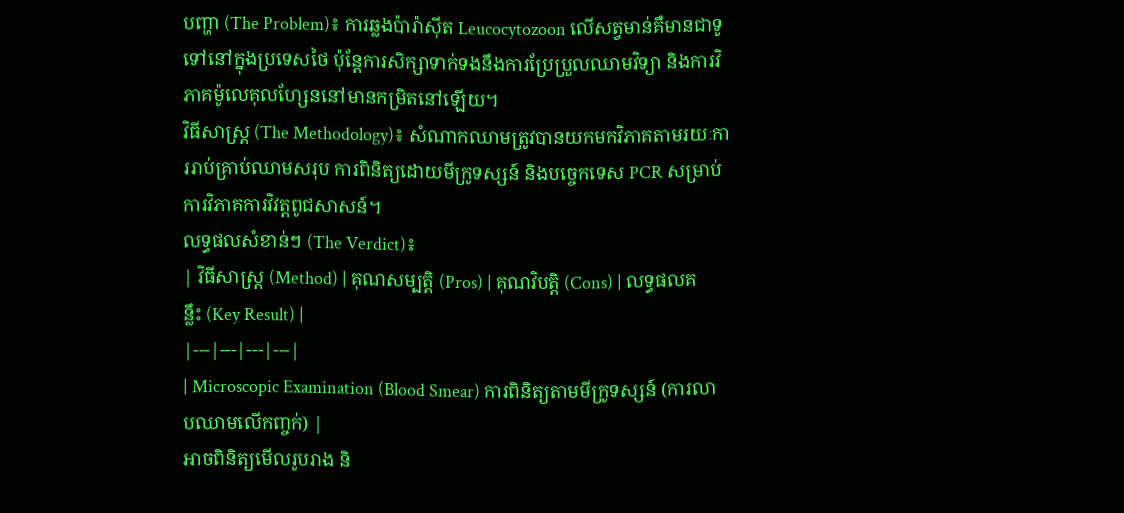បញ្ហា (The Problem)៖ ការឆ្លងប៉ារ៉ាស៊ីត Leucocytozoon លើសត្វមាន់គឺមានជាទូទៅនៅក្នុងប្រទេសថៃ ប៉ុន្តែការសិក្សាទាក់ទងនឹងការប្រែប្រួលឈាមវិទ្យា និងការវិភាគម៉ូលេគុលហ្សែននៅមានកម្រិតនៅឡើយ។
វិធីសាស្ត្រ (The Methodology)៖ សំណាកឈាមត្រូវបានយកមកវិភាគតាមរយៈការរាប់គ្រាប់ឈាមសរុប ការពិនិត្យដោយមីក្រូទស្សន៍ និងបច្ចេកទេស PCR សម្រាប់ការវិភាគការវិវត្តពូជសាសន៍។
លទ្ធផលសំខាន់ៗ (The Verdict)៖
| វិធីសាស្ត្រ (Method) | គុណសម្បត្តិ (Pros) | គុណវិបត្តិ (Cons) | លទ្ធផលគន្លឹះ (Key Result) |
|---|---|---|---|
| Microscopic Examination (Blood Smear) ការពិនិត្យតាមមីក្រូទស្សន៍ (ការលាបឈាមលើកញ្ចក់) |
អាចពិនិត្យមើលរូបរាង និ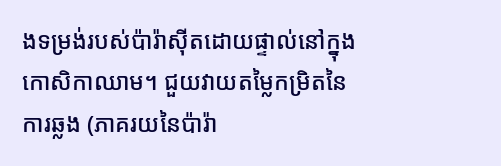ងទម្រង់របស់ប៉ារ៉ាស៊ីតដោយផ្ទាល់នៅក្នុងកោសិកាឈាម។ ជួយវាយតម្លៃកម្រិតនៃការឆ្លង (ភាគរយនៃប៉ារ៉ា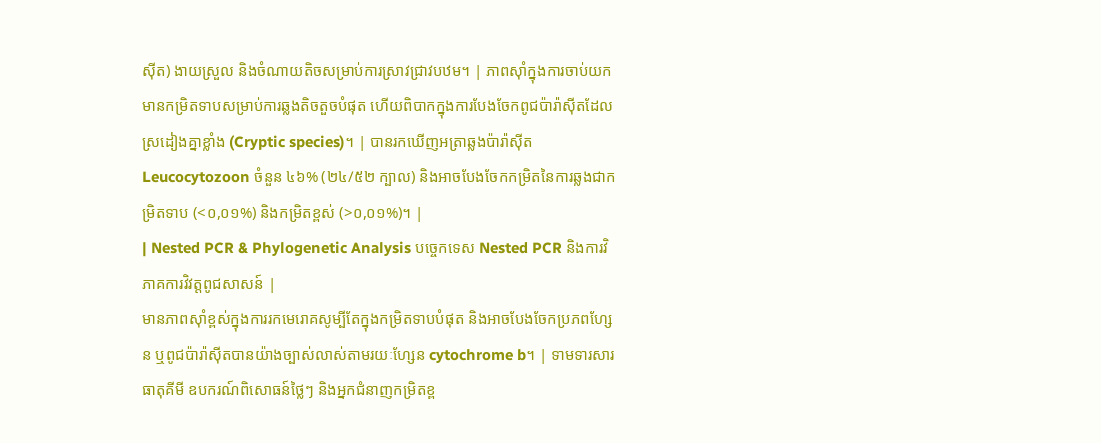ស៊ីត) ងាយស្រួល និងចំណាយតិចសម្រាប់ការស្រាវជ្រាវបឋម។ | ភាពស៊ាំក្នុងការចាប់យកមានកម្រិតទាបសម្រាប់ការឆ្លងតិចតួចបំផុត ហើយពិបាកក្នុងការបែងចែកពូជប៉ារ៉ាស៊ីតដែលស្រដៀងគ្នាខ្លាំង (Cryptic species)។ | បានរកឃើញអត្រាឆ្លងប៉ារ៉ាស៊ីត Leucocytozoon ចំនួន ៤៦% (២៤/៥២ ក្បាល) និងអាចបែងចែកកម្រិតនៃការឆ្លងជាកម្រិតទាប (<០,០១%) និងកម្រិតខ្ពស់ (>០,០១%)។ |
| Nested PCR & Phylogenetic Analysis បច្ចេកទេស Nested PCR និងការវិភាគការវិវត្តពូជសាសន៍ |
មានភាពស៊ាំខ្ពស់ក្នុងការរកមេរោគសូម្បីតែក្នុងកម្រិតទាបបំផុត និងអាចបែងចែកប្រភពហ្សែន ឬពូជប៉ារ៉ាស៊ីតបានយ៉ាងច្បាស់លាស់តាមរយៈហ្សែន cytochrome b។ | ទាមទារសារធាតុគីមី ឧបករណ៍ពិសោធន៍ថ្លៃៗ និងអ្នកជំនាញកម្រិតខ្ព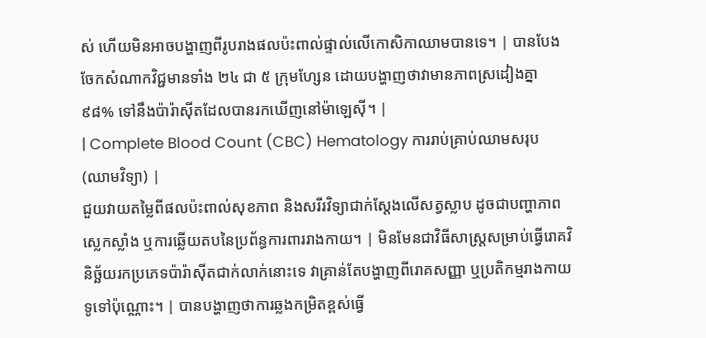ស់ ហើយមិនអាចបង្ហាញពីរូបរាងផលប៉ះពាល់ផ្ទាល់លើកោសិកាឈាមបានទេ។ | បានបែងចែកសំណាកវិជ្ជមានទាំង ២៤ ជា ៥ ក្រុមហ្សែន ដោយបង្ហាញថាវាមានភាពស្រដៀងគ្នា ៩៨% ទៅនឹងប៉ារ៉ាស៊ីតដែលបានរកឃើញនៅម៉ាឡេស៊ី។ |
| Complete Blood Count (CBC) Hematology ការរាប់គ្រាប់ឈាមសរុប (ឈាមវិទ្យា) |
ជួយវាយតម្លៃពីផលប៉ះពាល់សុខភាព និងសរីរវិទ្យាជាក់ស្តែងលើសត្វស្លាប ដូចជាបញ្ហាភាពស្លេកស្លាំង ឬការឆ្លើយតបនៃប្រព័ន្ធការពាររាងកាយ។ | មិនមែនជាវិធីសាស្ត្រសម្រាប់ធ្វើរោគវិនិច្ឆ័យរកប្រភេទប៉ារ៉ាស៊ីតជាក់លាក់នោះទេ វាគ្រាន់តែបង្ហាញពីរោគសញ្ញា ឬប្រតិកម្មរាងកាយទូទៅប៉ុណ្ណោះ។ | បានបង្ហាញថាការឆ្លងកម្រិតខ្ពស់ធ្វើ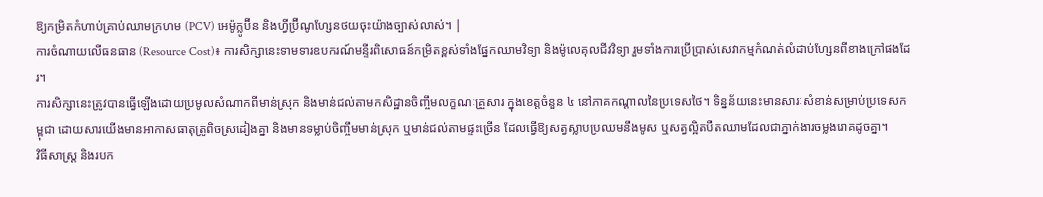ឱ្យកម្រិតកំហាប់គ្រាប់ឈាមក្រហម (PCV) អេម៉ូក្លូប៊ីន និងហ្វីប្រ៊ីណូហ្សែនថយចុះយ៉ាងច្បាស់លាស់។ |
ការចំណាយលើធនធាន (Resource Cost)៖ ការសិក្សានេះទាមទារឧបករណ៍មន្ទីរពិសោធន៍កម្រិតខ្ពស់ទាំងផ្នែកឈាមវិទ្យា និងម៉ូលេគុលជីវវិទ្យា រួមទាំងការប្រើប្រាស់សេវាកម្មកំណត់លំដាប់ហ្សែនពីខាងក្រៅផងដែរ។
ការសិក្សានេះត្រូវបានធ្វើឡើងដោយប្រមូលសំណាកពីមាន់ស្រុក និងមាន់ជល់តាមកសិដ្ឋានចិញ្ចឹមលក្ខណៈគ្រួសារ ក្នុងខេត្តចំនួន ៤ នៅភាគកណ្តាលនៃប្រទេសថៃ។ ទិន្នន័យនេះមានសារៈសំខាន់សម្រាប់ប្រទេសកម្ពុជា ដោយសារយើងមានអាកាសធាតុត្រូពិចស្រដៀងគ្នា និងមានទម្លាប់ចិញ្ចឹមមាន់ស្រុក ឬមាន់ជល់តាមផ្ទះច្រើន ដែលធ្វើឱ្យសត្វស្លាបប្រឈមនឹងមូស ឬសត្វល្អិតបឺតឈាមដែលជាភ្នាក់ងារចម្លងរោគដូចគ្នា។
វិធីសាស្ត្រ និងរបក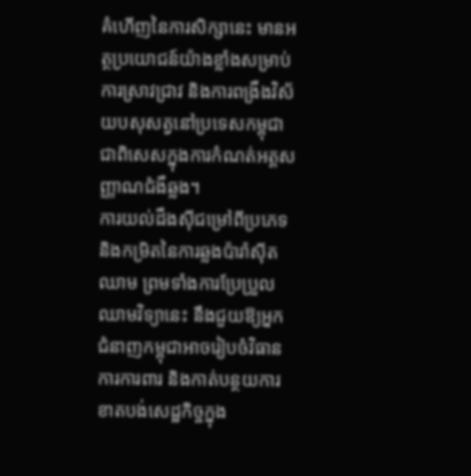គំហើញនៃការសិក្សានេះ មានអត្ថប្រយោជន៍យ៉ាងខ្លាំងសម្រាប់ការស្រាវជ្រាវ និងការពង្រឹងវិស័យបសុសត្វនៅប្រទេសកម្ពុជា ជាពិសេសក្នុងការកំណត់អត្តសញ្ញាណជំងឺឆ្លង។
ការយល់ដឹងស៊ីជម្រៅពីប្រភេទ និងកម្រិតនៃការឆ្លងប៉ារ៉ាស៊ីតឈាម ព្រមទាំងការប្រែប្រួលឈាមវិទ្យានេះ នឹងជួយឱ្យអ្នកជំនាញកម្ពុជាអាចរៀបចំវិធានការការពារ និងកាត់បន្ថយការខាតបង់សេដ្ឋកិច្ចក្នុង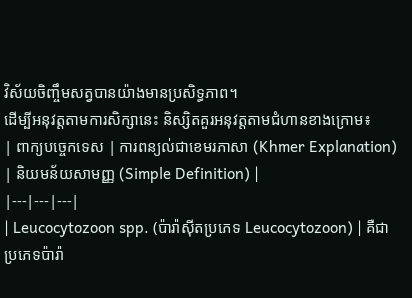វិស័យចិញ្ចឹមសត្វបានយ៉ាងមានប្រសិទ្ធភាព។
ដើម្បីអនុវត្តតាមការសិក្សានេះ និស្សិតគួរអនុវត្តតាមជំហានខាងក្រោម៖
| ពាក្យបច្ចេកទេស | ការពន្យល់ជាខេមរភាសា (Khmer Explanation) | និយមន័យសាមញ្ញ (Simple Definition) |
|---|---|---|
| Leucocytozoon spp. (ប៉ារ៉ាស៊ីតប្រភេទ Leucocytozoon) | គឺជាប្រភេទប៉ារ៉ា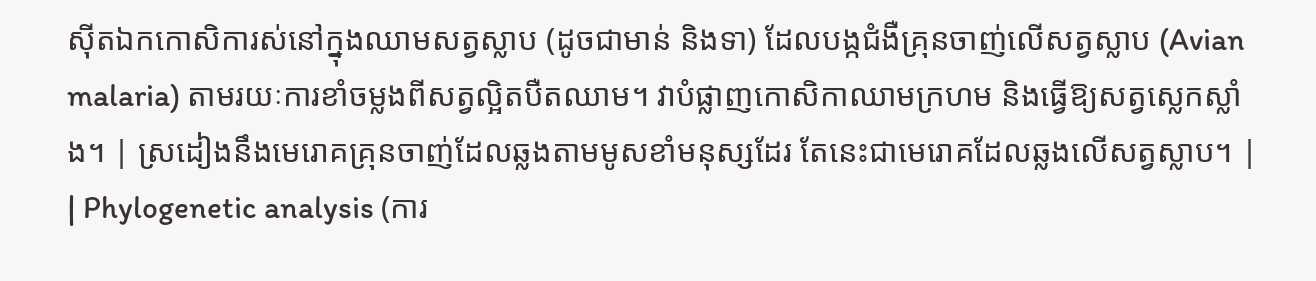ស៊ីតឯកកោសិការស់នៅក្នុងឈាមសត្វស្លាប (ដូចជាមាន់ និងទា) ដែលបង្កជំងឺគ្រុនចាញ់លើសត្វស្លាប (Avian malaria) តាមរយៈការខាំចម្លងពីសត្វល្អិតបឺតឈាម។ វាបំផ្លាញកោសិកាឈាមក្រហម និងធ្វើឱ្យសត្វស្លេកស្លាំង។ | ស្រដៀងនឹងមេរោគគ្រុនចាញ់ដែលឆ្លងតាមមូសខាំមនុស្សដែរ តែនេះជាមេរោគដែលឆ្លងលើសត្វស្លាប។ |
| Phylogenetic analysis (ការ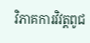វិភាគការវិវត្តពូជ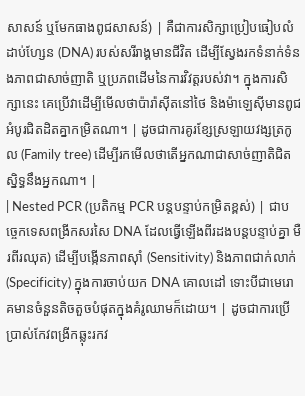សាសន៍ ឬមែកធាងពូជសាសន៍) | គឺជាការសិក្សាប្រៀបធៀបលំដាប់ហ្សែន (DNA) របស់សរីរាង្គមានជីវិត ដើម្បីស្វែងរកទំនាក់ទំនងភាពជាសាច់ញាតិ ឬប្រភពដើមនៃការវិវត្តរបស់វា។ ក្នុងការសិក្សានេះ គេប្រើវាដើម្បីមើលថាប៉ារ៉ាស៊ីតនៅថៃ និងម៉ាឡេស៊ីមានពូជអំបូរជិតដិតគ្នាកម្រិតណា។ | ដូចជាការគូរខ្សែស្រឡាយវង្សត្រកូល (Family tree) ដើម្បីរកមើលថាតើអ្នកណាជាសាច់ញាតិជិតស្និទ្ធនឹងអ្នកណា។ |
| Nested PCR (ប្រតិកម្ម PCR បន្តបន្ទាប់កម្រិតខ្ពស់) | ជាបច្ចេកទេសពង្រីកសរសៃ DNA ដែលធ្វើឡើងពីរដងបន្តបន្ទាប់គ្នា មឺរពីរឈុត) ដើម្បីបង្កើនភាពស៊ាំ (Sensitivity) និងភាពជាក់លាក់ (Specificity) ក្នុងការចាប់យក DNA គោលដៅ ទោះបីជាមេរោគមានចំនួនតិចតួចបំផុតក្នុងគំរូឈាមក៏ដោយ។ | ដូចជាការប្រើប្រាស់កែវពង្រីកឆ្លុះរកវ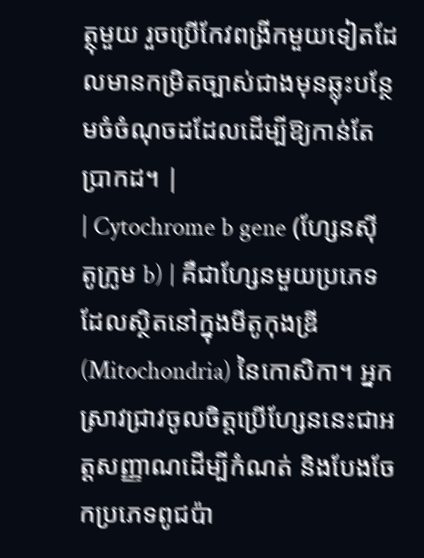ត្ថុមួយ រួចប្រើកែវពង្រីកមួយទៀតដែលមានកម្រិតច្បាស់ជាងមុនឆ្លុះបន្ថែមចំចំណុចដដែលដើម្បីឱ្យកាន់តែប្រាកដ។ |
| Cytochrome b gene (ហ្សែនស៊ីតូក្រូម b) | គឺជាហ្សែនមួយប្រភេទដែលស្ថិតនៅក្នុងមីតូកុងឌ្រី (Mitochondria) នៃកោសិកា។ អ្នកស្រាវជ្រាវចូលចិត្តប្រើហ្សែននេះជាអត្តសញ្ញាណដើម្បីកំណត់ និងបែងចែកប្រភេទពូជប៉ា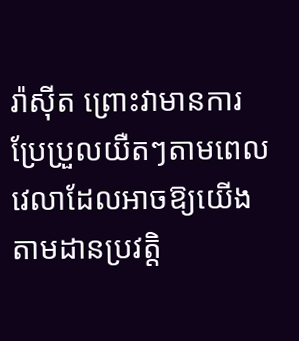រ៉ាស៊ីត ព្រោះវាមានការប្រែប្រួលយឺតៗតាមពេលវេលាដែលអាចឱ្យយើងតាមដានប្រវត្តិ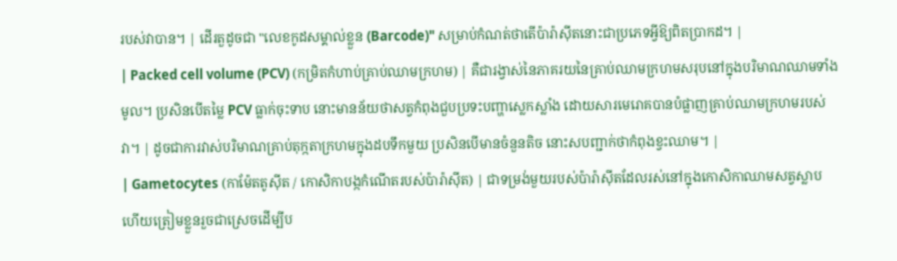របស់វាបាន។ | ដើរតួដូចជា "លេខកូដសម្គាល់ខ្លួន (Barcode)" សម្រាប់កំណត់ថាតើប៉ារ៉ាស៊ីតនោះជាប្រភេទអ្វីឱ្យពិតប្រាកដ។ |
| Packed cell volume (PCV) (កម្រិតកំហាប់គ្រាប់ឈាមក្រហម) | គឺជារង្វាស់នៃភាគរយនៃគ្រាប់ឈាមក្រហមសរុបនៅក្នុងបរិមាណឈាមទាំងមូល។ ប្រសិនបើតម្លៃ PCV ធ្លាក់ចុះទាប នោះមានន័យថាសត្វកំពុងជួបប្រទះបញ្ហាស្លេកស្លាំង ដោយសារមេរោគបានបំផ្លាញគ្រាប់ឈាមក្រហមរបស់វា។ | ដូចជាការវាស់បរិមាណគ្រាប់តុក្កតាក្រហមក្នុងដបទឹកមួយ ប្រសិនបើមានចំនួនតិច នោះសបញ្ជាក់ថាកំពុងខ្វះឈាម។ |
| Gametocytes (កាម៉ែតតូស៊ីត / កោសិកាបង្កកំណើតរបស់ប៉ារ៉ាស៊ីត) | ជាទម្រង់មួយរបស់ប៉ារ៉ាស៊ីតដែលរស់នៅក្នុងកោសិកាឈាមសត្វស្លាប ហើយត្រៀមខ្លួនរួចជាស្រេចដើម្បីប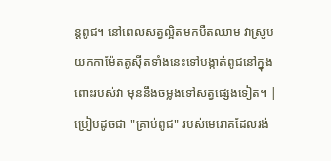ន្តពូជ។ នៅពេលសត្វល្អិតមកបឺតឈាម វាស្រូបយកកាម៉ែតតូស៊ីតទាំងនេះទៅបង្កាត់ពូជនៅក្នុងពោះរបស់វា មុននឹងចម្លងទៅសត្វផ្សេងទៀត។ | ប្រៀបដូចជា "គ្រាប់ពូជ" របស់មេរោគដែលរង់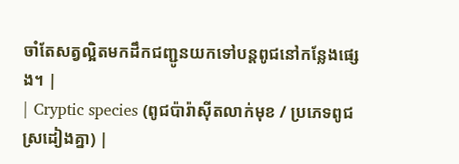ចាំតែសត្វល្អិតមកដឹកជញ្ជូនយកទៅបន្តពូជនៅកន្លែងផ្សេង។ |
| Cryptic species (ពូជប៉ារ៉ាស៊ីតលាក់មុខ / ប្រភេទពូជស្រដៀងគ្នា) |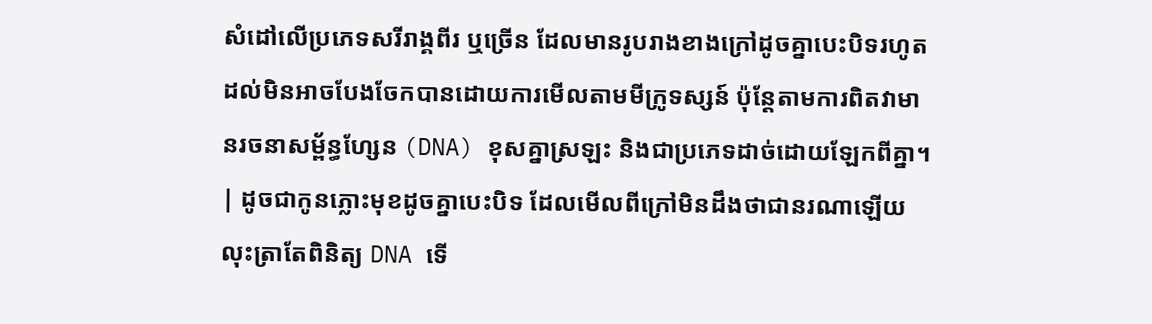សំដៅលើប្រភេទសរីរាង្គពីរ ឬច្រើន ដែលមានរូបរាងខាងក្រៅដូចគ្នាបេះបិទរហូតដល់មិនអាចបែងចែកបានដោយការមើលតាមមីក្រូទស្សន៍ ប៉ុន្តែតាមការពិតវាមានរចនាសម្ព័ន្ធហ្សែន (DNA) ខុសគ្នាស្រឡះ និងជាប្រភេទដាច់ដោយឡែកពីគ្នា។ | ដូចជាកូនភ្លោះមុខដូចគ្នាបេះបិទ ដែលមើលពីក្រៅមិនដឹងថាជានរណាឡើយ លុះត្រាតែពិនិត្យ DNA ទើ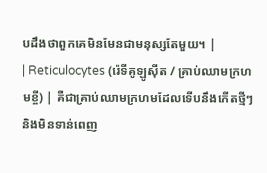បដឹងថាពួកគេមិនមែនជាមនុស្សតែមួយ។ |
| Reticulocytes (រ៉េទីគូឡូស៊ីត / គ្រាប់ឈាមក្រហមខ្ចី) | គឺជាគ្រាប់ឈាមក្រហមដែលទើបនឹងកើតថ្មីៗ និងមិនទាន់ពេញ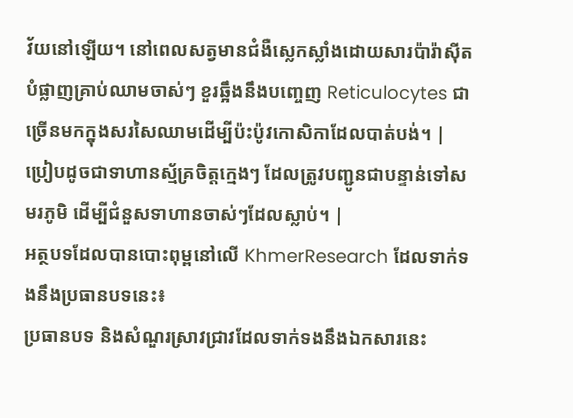វ័យនៅឡើយ។ នៅពេលសត្វមានជំងឺស្លេកស្លាំងដោយសារប៉ារ៉ាស៊ីតបំផ្លាញគ្រាប់ឈាមចាស់ៗ ខួរឆ្អឹងនឹងបញ្ចេញ Reticulocytes ជាច្រើនមកក្នុងសរសៃឈាមដើម្បីប៉ះប៉ូវកោសិកាដែលបាត់បង់។ | ប្រៀបដូចជាទាហានស្ម័គ្រចិត្តក្មេងៗ ដែលត្រូវបញ្ជូនជាបន្ទាន់ទៅសមរភូមិ ដើម្បីជំនួសទាហានចាស់ៗដែលស្លាប់។ |
អត្ថបទដែលបានបោះពុម្ពនៅលើ KhmerResearch ដែលទាក់ទងនឹងប្រធានបទនេះ៖
ប្រធានបទ និងសំណួរស្រាវជ្រាវដែលទាក់ទងនឹងឯកសារនេះ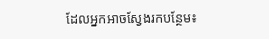ដែលអ្នកអាចស្វែងរកបន្ថែម៖